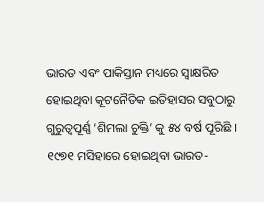ଭାରତ ଏବଂ ପାକିସ୍ତାନ ମଧ୍ୟରେ ସ୍ୱାକ୍ଷରିତ ହୋଇଥିବା କୂଟନୈତିକ ଇତିହାସର ସବୁଠାରୁ ଗୁରୁତ୍ୱପୂର୍ଣ୍ଣ ‘ଶିମଲା ଚୁକ୍ତି’ କୁ ୫୪ ବର୍ଷ ପୂରିଛି । ୧୯୭୧ ମସିହାରେ ହୋଇଥିବା ଭାରତ-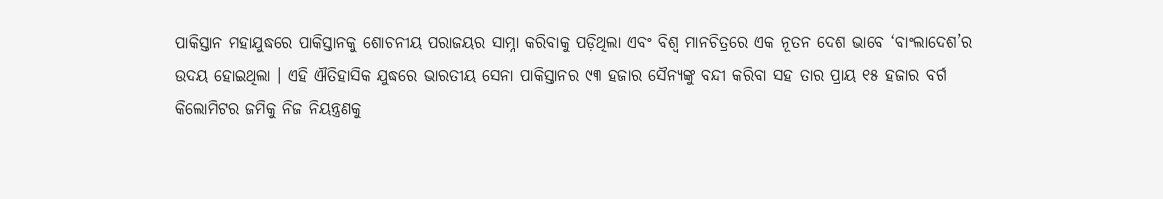ପାକିସ୍ତାନ ମହାଯୁଦ୍ଧରେ ପାକିସ୍ତାନକୁ ଶୋଚନୀୟ ପରାଜୟର ସାମ୍ନା କରିବାକୁ ପଡ଼ିଥିଲା ଏବଂ ବିଶ୍ୱ ମାନଚିତ୍ରରେ ଏକ ନୂତନ ଦେଶ ଭାବେ ‘ବାଂଲାଦେଶ’ର ଉଦୟ ହୋଇଥିଲା । ଏହି ଐତିହାସିକ ଯୁଦ୍ଧରେ ଭାରତୀୟ ସେନା ପାକିସ୍ତାନର ୯୩ ହଜାର ସୈନ୍ୟଙ୍କୁ ବନ୍ଦୀ କରିବା ସହ ତାର ପ୍ରାୟ ୧୫ ହଜାର ବର୍ଗ କିଲୋମିଟର ଜମିକୁ ନିଜ ନିୟନ୍ତ୍ରଣକୁ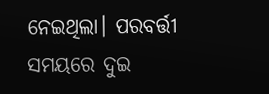ନେଇଥିଲା। ପରବର୍ତ୍ତୀ ସମୟରେ ଦୁଇ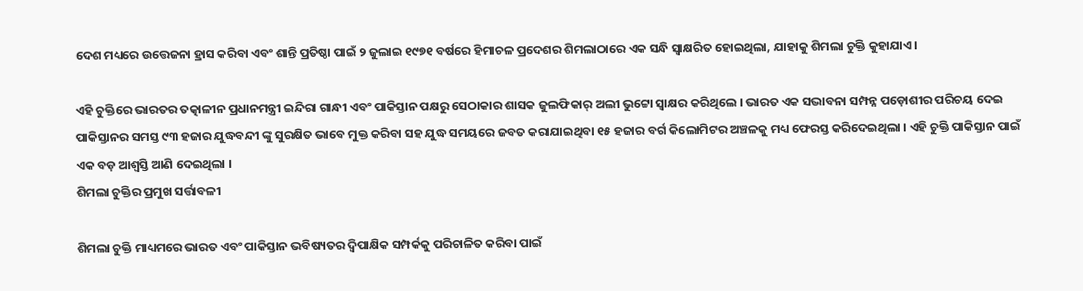ଦେଶ ମଧ୍ୟରେ ଉତ୍ତେଜନା ହ୍ରାସ କରିବା ଏବଂ ଶାନ୍ତି ପ୍ରତିଷ୍ଠା ପାଇଁ ୨ ଜୁଲାଇ ୧୯୭୧ ବର୍ଷରେ ହିମାଚଳ ପ୍ରଦେଶର ଶିମଲାଠାରେ ଏକ ସନ୍ଧି ସ୍ୱାକ୍ଷରିତ ହୋଇଥିଲା, ଯାହାକୁ ଶିମଲା ଚୁକ୍ତି କୁହାଯାଏ।

ଏହି ଚୁକ୍ତିରେ ଭାରତର ତତ୍କାଳୀନ ପ୍ରଧାନମନ୍ତ୍ରୀ ଇନ୍ଦିରା ଗାନ୍ଧୀ ଏବଂ ପାକିସ୍ତାନ ପକ୍ଷରୁ ସେଠାକାର ଶାସକ ଜୁଲଫିକାର୍ ଅଲୀ ଭୁଟ୍ଟୋ ସ୍ୱାକ୍ଷର କରିଥିଲେ । ଭାରତ ଏକ ସଦ୍ଭାବନା ସମ୍ପନ୍ନ ପଡ଼ୋଶୀର ପରିଚୟ ଦେଇ ପାକିସ୍ତାନର ସମସ୍ତ ୯୩ ହଜାର ଯୁଦ୍ଧବନ୍ଦୀ ଙ୍କୁ ସୁରକ୍ଷିତ ଭାବେ ମୁକ୍ତ କରିବା ସହ ଯୁଦ୍ଧ ସମୟରେ ଜବତ କରାଯାଇଥିବା ୧୫ ହଜାର ବର୍ଗ କିଲୋମିଟର ଅଞ୍ଚଳକୁ ମଧ୍ୟ ଫେରସ୍ତ କରିଦେଇଥିଲା । ଏହି ଚୁକ୍ତି ପାକିସ୍ତାନ ପାଇଁ ଏକ ବଡ଼ ଆଶ୍ୱସ୍ତି ଆଣି ଦେଇଥିଲା ।
ଶିମଲା ଚୁକ୍ତିର ପ୍ରମୁଖ ସର୍ତ୍ତାବଳୀ

ଶିମଲା ଚୁକ୍ତି ମାଧ୍ୟମରେ ଭାରତ ଏବଂ ପାକିସ୍ତାନ ଭବିଷ୍ୟତର ଦ୍ୱିପାକ୍ଷିକ ସମ୍ପର୍କକୁ ପରିଚାଳିତ କରିବା ପାଇଁ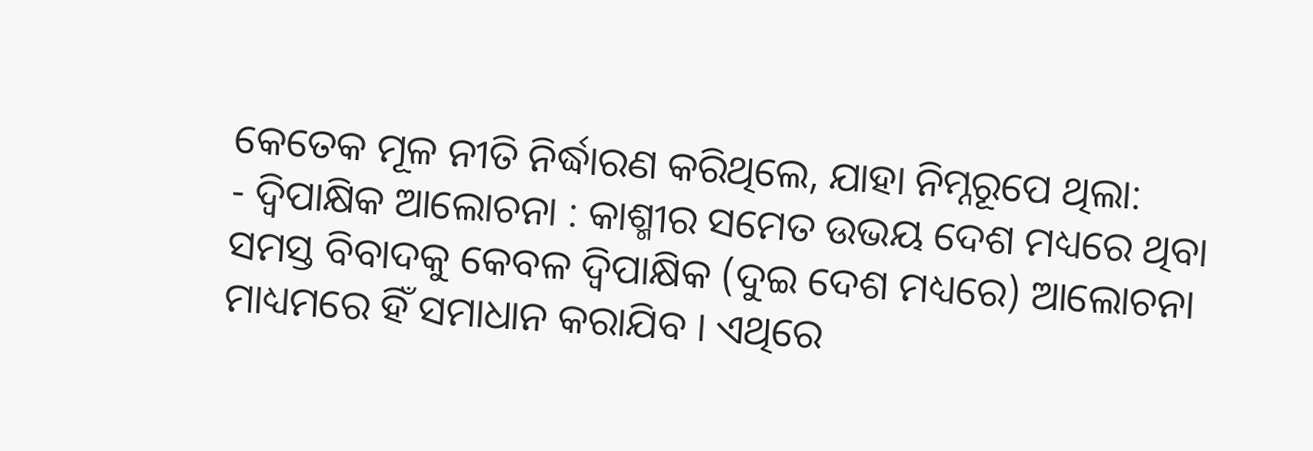କେତେକ ମୂଳ ନୀତି ନିର୍ଦ୍ଧାରଣ କରିଥିଲେ, ଯାହା ନିମ୍ନରୂପେ ଥିଲା:
- ଦ୍ୱିପାକ୍ଷିକ ଆଲୋଚନା : କାଶ୍ମୀର ସମେତ ଉଭୟ ଦେଶ ମଧ୍ୟରେ ଥିବା ସମସ୍ତ ବିବାଦକୁ କେବଳ ଦ୍ୱିପାକ୍ଷିକ (ଦୁଇ ଦେଶ ମଧ୍ୟରେ) ଆଲୋଚନା ମାଧ୍ୟମରେ ହିଁ ସମାଧାନ କରାଯିବ । ଏଥିରେ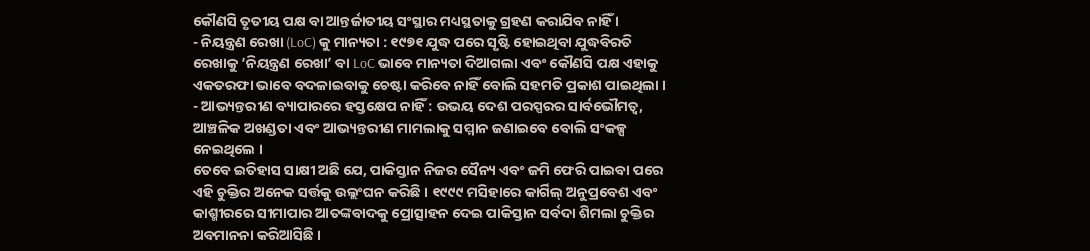କୌଣସି ତୃତୀୟ ପକ୍ଷ ବା ଆନ୍ତର୍ଜାତୀୟ ସଂସ୍ଥାର ମଧ୍ୟସ୍ଥତାକୁ ଗ୍ରହଣ କରାଯିବ ନାହିଁ ।
- ନିୟନ୍ତ୍ରଣ ରେଖା (LoC) କୁ ମାନ୍ୟତା : ୧୯୭୧ ଯୁଦ୍ଧ ପରେ ସୃଷ୍ଟି ହୋଇଥିବା ଯୁଦ୍ଧବିରତି ରେଖାକୁ ‘ନିୟନ୍ତ୍ରଣ ରେଖା’ ବା LoC ଭାବେ ମାନ୍ୟତା ଦିଆଗଲା ଏବଂ କୌଣସି ପକ୍ଷ ଏହାକୁ ଏକତରଫା ଭାବେ ବଦଳାଇବାକୁ ଚେଷ୍ଟା କରିବେ ନାହିଁ ବୋଲି ସହମତି ପ୍ରକାଶ ପାଇଥିଲା ।
- ଆଭ୍ୟନ୍ତରୀଣ ବ୍ୟାପାରରେ ହସ୍ତକ୍ଷେପ ନାହିଁ : ଉଭୟ ଦେଶ ପରସ୍ପରର ସାର୍ବଭୌମତ୍ୱ, ଆଞ୍ଚଳିକ ଅଖଣ୍ଡତା ଏବଂ ଆଭ୍ୟନ୍ତରୀଣ ମାମଲାକୁ ସମ୍ମାନ ଜଣାଇବେ ବୋଲି ସଂକଳ୍ପ ନେଇଥିଲେ ।
ତେବେ ଇତିହାସ ସାକ୍ଷୀ ଅଛି ଯେ, ପାକିସ୍ତାନ ନିଜର ସୈନ୍ୟ ଏବଂ ଜମି ଫେରି ପାଇବା ପରେ ଏହି ଚୁକ୍ତିର ଅନେକ ସର୍ତ୍ତକୁ ଉଲ୍ଲଂଘନ କରିଛି । ୧୯୯୯ ମସିହାରେ କାର୍ଗିଲ୍ ଅନୁପ୍ରବେଶ ଏବଂ କାଶ୍ମୀରରେ ସୀମାପାର ଆତଙ୍କବାଦକୁ ପ୍ରୋତ୍ସାହନ ଦେଇ ପାକିସ୍ତାନ ସର୍ବଦା ଶିମଲା ଚୁକ୍ତିର ଅବମାନନା କରିଆସିଛି ।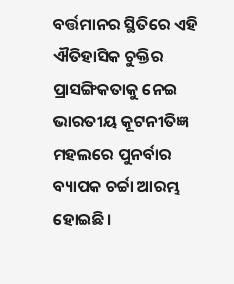ବର୍ତ୍ତମାନର ସ୍ଥିତିରେ ଏହି ଐତିହାସିକ ଚୁକ୍ତିର ପ୍ରାସଙ୍ଗିକତାକୁ ନେଇ ଭାରତୀୟ କୂଟନୀତିଜ୍ଞ ମହଲରେ ପୁନର୍ବାର ବ୍ୟାପକ ଚର୍ଚ୍ଚା ଆରମ୍ଭ ହୋଇଛି।